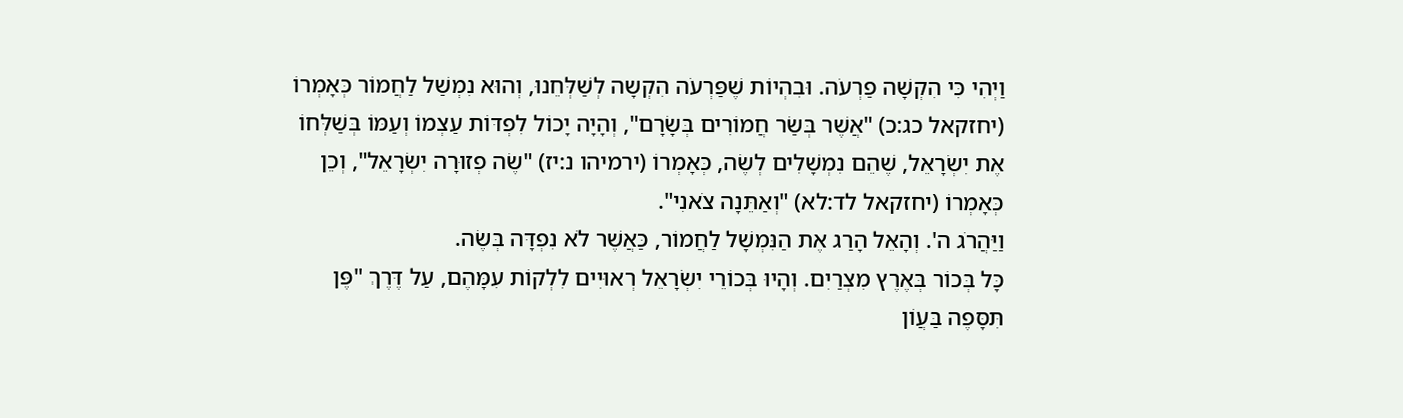וַיְהִי כִּי הִקְשָׁה פַרְעֹה. וּבִהְיוֹת שֶׁפַּרְעֹה הִקְשָה לְשַׁלְּחֵנוּ, וְהוּא נִמְשַׁל לַחֲמוֹר כְּאָמְרוֹ (יחזקאל כג:כ) "אֲשֶׁר בְּשַׂר חֲמוֹרִים בְּשָׂרָם", וְהָיָה יָכוֹל לִפְדּוֹת עַצְמוֹ וְעַמּוֹ בְּשַׁלְּחוֹ אֶת יִשְׂרָאֵל, שֶׁהֵם נִמְשָׁלִים לְשֶׂה, כְּאָמְרוֹ (ירמיהו נ:יז) "שֶׂה פְזוּרָה יִשְׂרָאֵל", וְכֵן כְּאָמְרוֹ (יחזקאל לד:לא) "וְאַתֵּנָה צֹאנִי".
וַיַּהֲרֹג ה'. וְהָאֵל הָרַג אֶת הַנִּמְשָׁל לַחֲמוֹר, כַּאֲשֶׁר לֹא נִפְדָּה בְּשֶׂה.
כָּל בְּכוֹר בְּאֶרֶץ מִצְרַיִם. וְהָיוּ בְּכוֹרֵי יִשְׂרָאֵל רְאוּיִים לִלְקוֹת עִמָּהֶם, עַל דֶּרֶךְ "פֶּן תִּסָּפֶה בַּעֲוֹן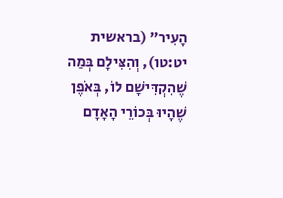הָעִיר" (בראשית יט:טו), וְהִצִּילָם בְּמַה שֶׁהִקְדִּישָׁם לוֹ, בְּאֹפֶן שֶׁהָיוּ בְּכוֹרֵי הָאָדָם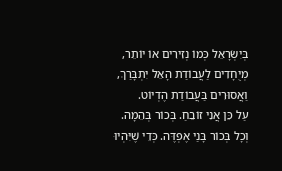בְּיִשְׂרָאֵל כְּמוֹ נְזִירִים אוֹ יוֹתֵר, מְיֻחָדִים לַעֲבוֹדַת הָאֵל יִתְבָּרַךְ, וַאֲסוּרִים בַּעֲבוֹדַת הֶדְיוֹט.
עַל כֵּן אֲנִי זוֹבֵחַ. בְּכוֹר בְּהֵמָה.
וְכָל בְּכוֹר בָּנַי אֶפְדֶּה. כְּדֵי שֶׁיִּהְיוּ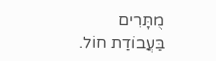מֻתָּרִים בַּעֲבוֹדַת חוֹל.